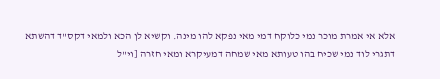אלא אי אמרת מוכר נמי כלוקח דמי מאי נפקא להו מינה. וקשיא לן הכא ולמאי דקס"ד דהשתא דתגרי לוד נמי שכיח בהו טעותא מאי שמחה דמעיקרא ומאי חזרה [וי"ל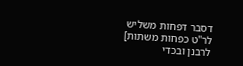דסבר דפחות משליש לר"ט כפחות משתות] לרבנן ובכדי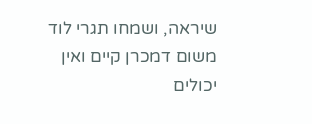שיראה, ושמחו תגרי לוד משום דמכרן קיים ואין יכולים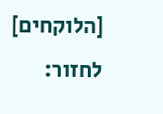[הלוקחים] לחזור: